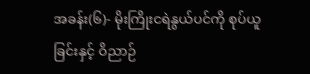အခန်း(၆)- မိုးကြိုးငရဲနွယ်ပင်ကို စုပ်ယူခြင်းနှင့် ဝိညာဉ်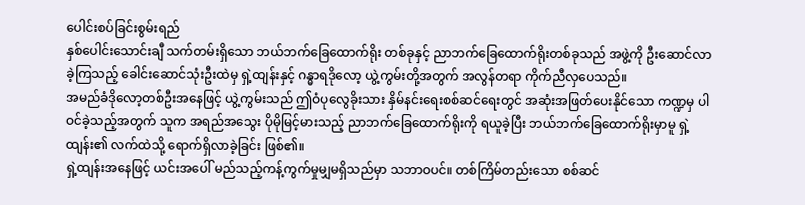ပေါင်းစပ်ခြင်းစွမ်းရည်
နှစ်ပေါင်းသောင်းချီ သက်တမ်းရှိသော ဘယ်ဘက်ခြေထောက်ရိုး တစ်ခုနှင့် ညာဘက်ခြေထောက်ရိုးတစ်ခုသည် အဖွဲ့ကို ဦးဆောင်လာခဲ့ကြသည့် ခေါင်းဆောင်သုံးဦးထဲမှ ရှဲ့ထျန်းနှင့် ဂန္ဓာရဒိုလော့ ယွဲ့ကွမ်းတို့အတွက် အလွန်တရာ ကိုက်ညီလှပေသည်။
အမည်ခံဒိုလော့တစ်ဦးအနေဖြင့် ယွဲ့ကွမ်းသည် ဤဝံပုလွေခိုးသား နှိမ်နင်းရေးစစ်ဆင်ရေးတွင် အဆုံးအဖြတ်ပေးနိုင်သော ကဏ္ဍမှ ပါဝင်ခဲ့သည့်အတွက် သူက အရည်အသွေး ပိုမိုမြင့်မားသည့် ညာဘက်ခြေထောက်ရိုးကို ရယူခဲ့ပြီး ဘယ်ဘက်ခြေထောက်ရိုးမှာမူ ရှဲ့ထျန်း၏ လက်ထဲသို့ ရောက်ရှိလာခဲ့ခြင်း ဖြစ်၏။
ရှဲ့ထျန်းအနေဖြင့် ယင်းအပေါ် မည်သည့်ကန့်ကွက်မှုမျှမရှိသည်မှာ သဘာဝပင်။ တစ်ကြိမ်တည်းသော စစ်ဆင်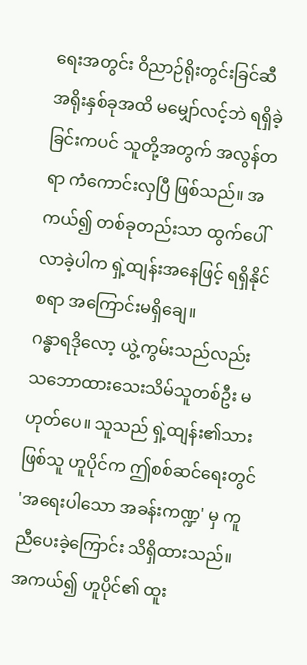ရေးအတွင်း ဝိညာဉ်ရိုးတွင်းခြင်ဆီ အရိုးနှစ်ခုအထိ မမျှော်လင့်ဘဲ ရရှိခဲ့ခြင်းကပင် သူတို့အတွက် အလွန်တရာ ကံကောင်းလှပြီ ဖြစ်သည်။ အကယ်၍ တစ်ခုတည်းသာ ထွက်ပေါ်လာခဲ့ပါက ရှဲ့ထျန်းအနေဖြင့် ရရှိနိုင်စရာ အကြောင်းမရှိချေ။
ဂန္ဓာရဒိုလော့ ယွဲ့ကွမ်းသည်လည်း သဘောထားသေးသိမ်သူတစ်ဦး မဟုတ်ပေ။ သူသည် ရှဲ့ထျန်း၏သားဖြစ်သူ ဟူပိုင်က ဤစစ်ဆင်ရေးတွင် 'အရေးပါသော အခန်းကဏ္ဍ' မှ ကူညီပေးခဲ့ကြောင်း သိရှိထားသည်။ အကယ်၍ ဟူပိုင်၏ ထူး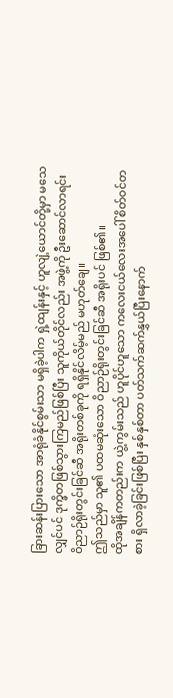ခြားဆန်းပြားသော အာရုံခံနိုင်စွမ်းသာ မရှိခဲ့ပါက ရှဲ့ထျန်းနှင့် ဟူလျဲ့ယောင်တို့မှာ မသေလျှင်ပင် ဒုက္ခိတဖြစ်သွားကြမည်ဖြစ်ပြီး သူကိုယ်တိုင်လည်း အဖွဲ့ကို ဦးဆောင်လာရင်း ဝိညာဉ်ရိုးတွင်းခြင်ဆီ အရိုးတစ်ခုကို ရရှိနိုင်လိမ့်မည် မဟုတ်ချေ။
ဤသည်မှာ သူ၏ ပထမဆုံးသော ဝိညာဉ်ရိုးတွင်းခြင်ဆီ အရိုးပင် ဖြစ်၏။
ထိုအချိန်ကတည်းက ယွဲ့ကွမ်းသည် ဟူပိုင်ဟူသော ကလေးငယ်လေးအပေါ် စိတ်ဝင်တစား ရှိလာခဲ့ခြင်းဖြစ်ပြီး နှစ်နှစ်တာ ပတ်သက်ဆက်နွှယ်ပြီးနောက်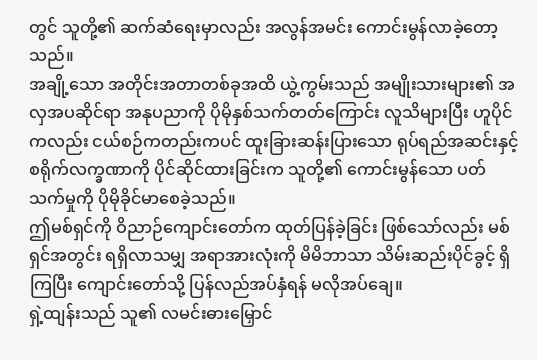တွင် သူတို့၏ ဆက်ဆံရေးမှာလည်း အလွန်အမင်း ကောင်းမွန်လာခဲ့တော့သည်။
အချို့သော အတိုင်းအတာတစ်ခုအထိ ယွဲ့ကွမ်းသည် အမျိုးသားများ၏ အလှအပဆိုင်ရာ အနုပညာကို ပိုမိုနှစ်သက်တတ်ကြောင်း လူသိများပြီး ဟူပိုင်ကလည်း ငယ်စဉ်ကတည်းကပင် ထူးခြားဆန်းပြားသော ရုပ်ရည်အဆင်းနှင့် စရိုက်လက္ခဏာကို ပိုင်ဆိုင်ထားခြင်းက သူတို့၏ ကောင်းမွန်သော ပတ်သက်မှုကို ပိုမိုခိုင်မာစေခဲ့သည်။
ဤမစ်ရှင်ကို ဝိညာဉ်ကျောင်းတော်က ထုတ်ပြန်ခဲ့ခြင်း ဖြစ်သော်လည်း မစ်ရှင်အတွင်း ရရှိလာသမျှ အရာအားလုံးကို မိမိဘာသာ သိမ်းဆည်းပိုင်ခွင့် ရှိကြပြီး ကျောင်းတော်သို့ ပြန်လည်အပ်နှံရန် မလိုအပ်ချေ။
ရှဲ့ထျန်းသည် သူ၏ လမင်းဓားမြှောင်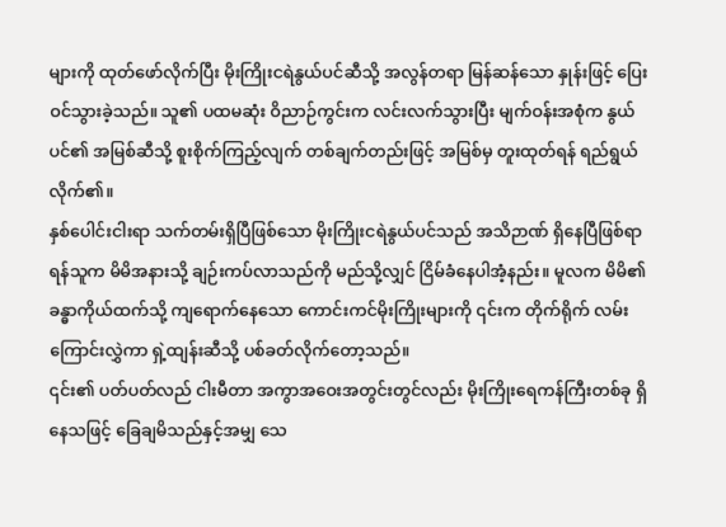များကို ထုတ်ဖော်လိုက်ပြီး မိုးကြိုးငရဲနွယ်ပင်ဆီသို့ အလွန်တရာ မြန်ဆန်သော နှုန်းဖြင့် ပြေးဝင်သွားခဲ့သည်။ သူ၏ ပထမဆုံး ဝိညာဉ်ကွင်းက လင်းလက်သွားပြီး မျက်ဝန်းအစုံက နွယ်ပင်၏ အမြစ်ဆီသို့ စူးစိုက်ကြည့်လျက် တစ်ချက်တည်းဖြင့် အမြစ်မှ တူးထုတ်ရန် ရည်ရွယ်လိုက်၏။
နှစ်ပေါင်းငါးရာ သက်တမ်းရှိပြီဖြစ်သော မိုးကြိုးငရဲနွယ်ပင်သည် အသိဉာဏ် ရှိနေပြီဖြစ်ရာ ရန်သူက မိမိအနားသို့ ချဉ်းကပ်လာသည်ကို မည်သို့လျှင် ငြိမ်ခံနေပါအံ့နည်း။ မူလက မိမိ၏ ခန္ဓာကိုယ်ထက်သို့ ကျရောက်နေသော ကောင်းကင်မိုးကြိုးများကို ၎င်းက တိုက်ရိုက် လမ်းကြောင်းလွှဲကာ ရှဲ့ထျန်းဆီသို့ ပစ်ခတ်လိုက်တော့သည်။
၎င်း၏ ပတ်ပတ်လည် ငါးမီတာ အကွာအဝေးအတွင်းတွင်လည်း မိုးကြိုးရေကန်ကြီးတစ်ခု ရှိနေသဖြင့် ခြေချမိသည်နှင့်အမျှ သေ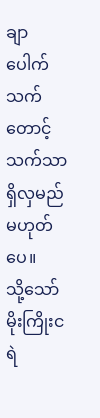ချာပေါက် သက်တောင့်သက်သာ ရှိလှမည် မဟုတ်ပေ။
သို့သော် မိုးကြိုးငရဲ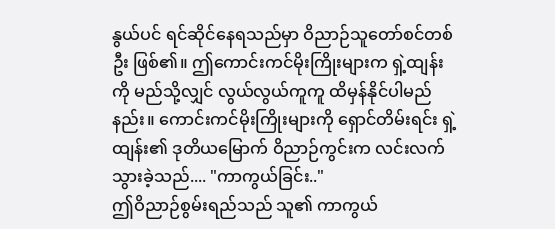နွယ်ပင် ရင်ဆိုင်နေရသည်မှာ ဝိညာဉ်သူတော်စင်တစ်ဦး ဖြစ်၏။ ဤကောင်းကင်မိုးကြိုးများက ရှဲ့ထျန်းကို မည်သို့လျှင် လွယ်လွယ်ကူကူ ထိမှန်နိုင်ပါမည်နည်း။ ကောင်းကင်မိုးကြိုးများကို ရှောင်တိမ်းရင်း ရှဲ့ထျန်း၏ ဒုတိယမြောက် ဝိညာဉ်ကွင်းက လင်းလက်သွားခဲ့သည်.... "ကာကွယ်ခြင်း.."
ဤဝိညာဉ်စွမ်းရည်သည် သူ၏ ကာကွယ်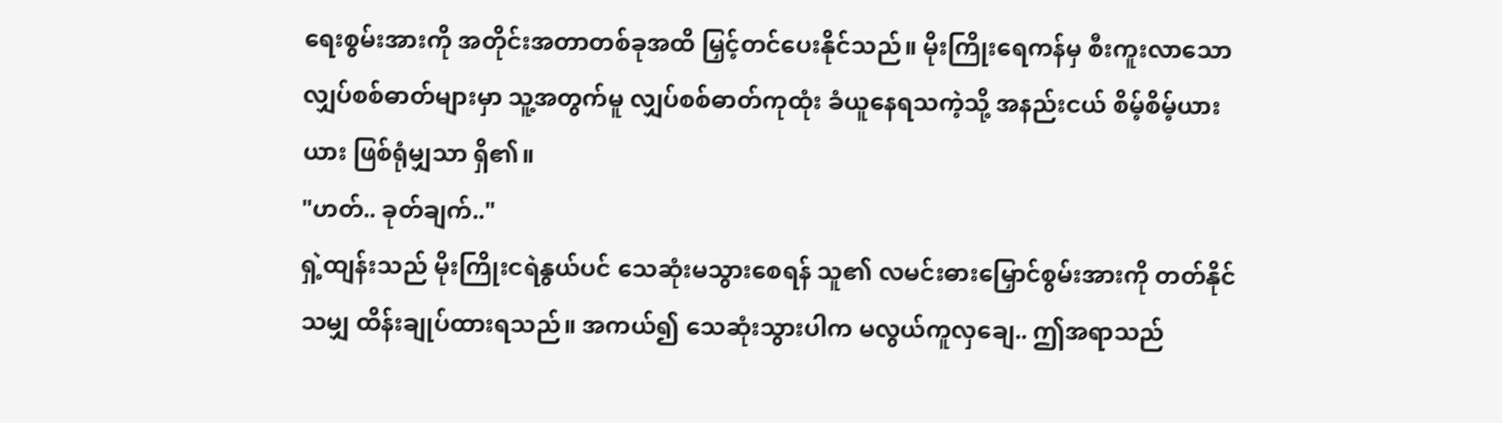ရေးစွမ်းအားကို အတိုင်းအတာတစ်ခုအထိ မြှင့်တင်ပေးနိုင်သည်။ မိုးကြိုးရေကန်မှ စီးကူးလာသော လျှပ်စစ်ဓာတ်များမှာ သူ့အတွက်မူ လျှပ်စစ်ဓာတ်ကုထုံး ခံယူနေရသကဲ့သို့ အနည်းငယ် စိမ့်စိမ့်ယားယား ဖြစ်ရုံမျှသာ ရှိ၏။
"ဟတ်.. ခုတ်ချက်.."
ရှဲ့ထျန်းသည် မိုးကြိုးငရဲနွယ်ပင် သေဆုံးမသွားစေရန် သူ၏ လမင်းဓားမြှောင်စွမ်းအားကို တတ်နိုင်သမျှ ထိန်းချုပ်ထားရသည်။ အကယ်၍ သေဆုံးသွားပါက မလွယ်ကူလှချေ.. ဤအရာသည်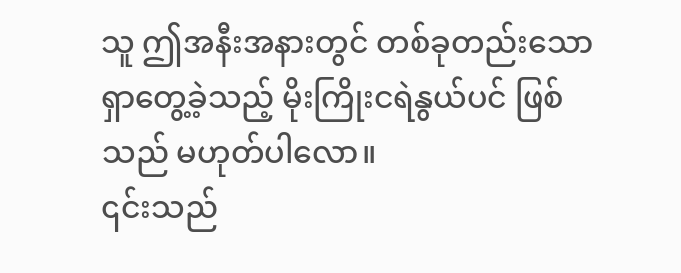သူ ဤအနီးအနားတွင် တစ်ခုတည်းသော ရှာတွေ့ခဲ့သည့် မိုးကြိုးငရဲနွယ်ပင် ဖြစ်သည် မဟုတ်ပါလော။
၎င်းသည်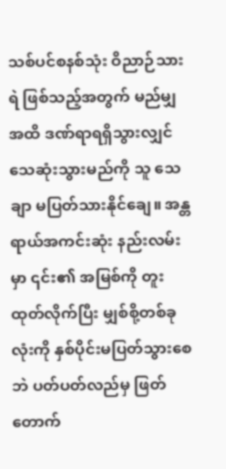သစ်ပင်စနစ်သုံး ဝိညာဉ်သားရဲ ဖြစ်သည့်အတွက် မည်မျှအထိ ဒဏ်ရာရရှိသွားလျှင် သေဆုံးသွားမည်ကို သူ သေချာ မပြတ်သားနိုင်ချေ။ အန္တရာယ်အကင်းဆုံး နည်းလမ်းမှာ ၎င်း၏ အမြစ်ကို တူးထုတ်လိုက်ပြီး မျှစ်စို့တစ်ခုလုံးကို နှစ်ပိုင်းမပြတ်သွားစေဘဲ ပတ်ပတ်လည်မှ ဖြတ်တောက်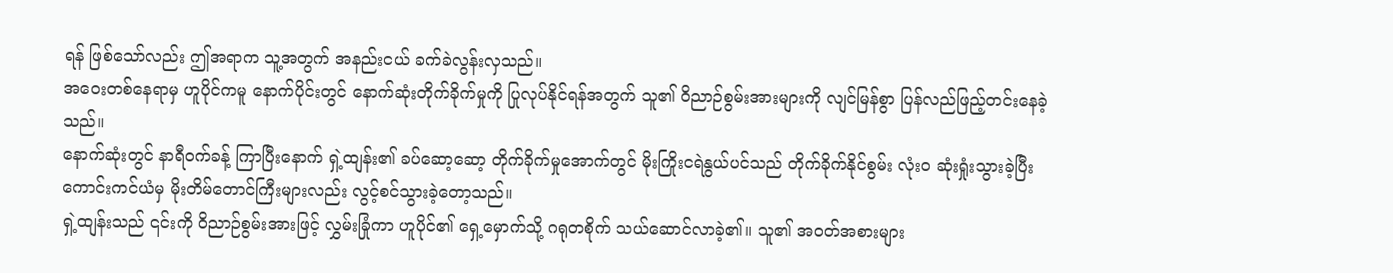ရန် ဖြစ်သော်လည်း ဤအရာက သူ့အတွက် အနည်းငယ် ခက်ခဲလွန်းလှသည်။
အဝေးတစ်နေရာမှ ဟူပိုင်ကမူ နောက်ပိုင်းတွင် နောက်ဆုံးတိုက်ခိုက်မှုကို ပြုလုပ်နိုင်ရန်အတွက် သူ၏ ဝိညာဉ်စွမ်းအားများကို လျင်မြန်စွာ ပြန်လည်ဖြည့်တင်းနေခဲ့သည်။
နောက်ဆုံးတွင် နာရီဝက်ခန့် ကြာပြီးနောက် ရှဲ့ထျန်း၏ ခပ်ဆော့ဆော့ တိုက်ခိုက်မှုအောက်တွင် မိုးကြိုးငရဲနွယ်ပင်သည် တိုက်ခိုက်နိုင်စွမ်း လုံးဝ ဆုံးရှုံးသွားခဲ့ပြီး ကောင်းကင်ယံမှ မိုးတိမ်တောင်ကြီးများလည်း လွင့်စင်သွားခဲ့တော့သည်။
ရှဲ့ထျန်းသည် ၎င်းကို ဝိညာဉ်စွမ်းအားဖြင့် လွှမ်းခြုံကာ ဟူပိုင်၏ ရှေ့မှောက်သို့ ဂရုတစိုက် သယ်ဆောင်လာခဲ့၏။ သူ၏ အဝတ်အစားများ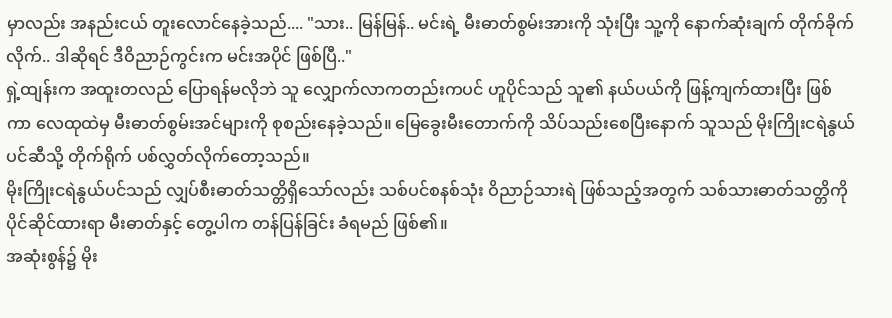မှာလည်း အနည်းငယ် တူးလောင်နေခဲ့သည်.... "သား.. မြန်မြန်.. မင်းရဲ့ မီးဓာတ်စွမ်းအားကို သုံးပြီး သူ့ကို နောက်ဆုံးချက် တိုက်ခိုက်လိုက်.. ဒါဆိုရင် ဒီဝိညာဉ်ကွင်းက မင်းအပိုင် ဖြစ်ပြီ.."
ရှဲ့ထျန်းက အထူးတလည် ပြောရန်မလိုဘဲ သူ လျှောက်လာကတည်းကပင် ဟူပိုင်သည် သူ၏ နယ်ပယ်ကို ဖြန့်ကျက်ထားပြီး ဖြစ်ကာ လေထုထဲမှ မီးဓာတ်စွမ်းအင်များကို စုစည်းနေခဲ့သည်။ မြေခွေးမီးတောက်ကို သိပ်သည်းစေပြီးနောက် သူသည် မိုးကြိုးငရဲနွယ်ပင်ဆီသို့ တိုက်ရိုက် ပစ်လွှတ်လိုက်တော့သည်။
မိုးကြိုးငရဲနွယ်ပင်သည် လျှပ်စီးဓာတ်သတ္တိရှိသော်လည်း သစ်ပင်စနစ်သုံး ဝိညာဉ်သားရဲ ဖြစ်သည့်အတွက် သစ်သားဓာတ်သတ္တိကို ပိုင်ဆိုင်ထားရာ မီးဓာတ်နှင့် တွေ့ပါက တန်ပြန်ခြင်း ခံရမည် ဖြစ်၏။
အဆုံးစွန်၌ မိုး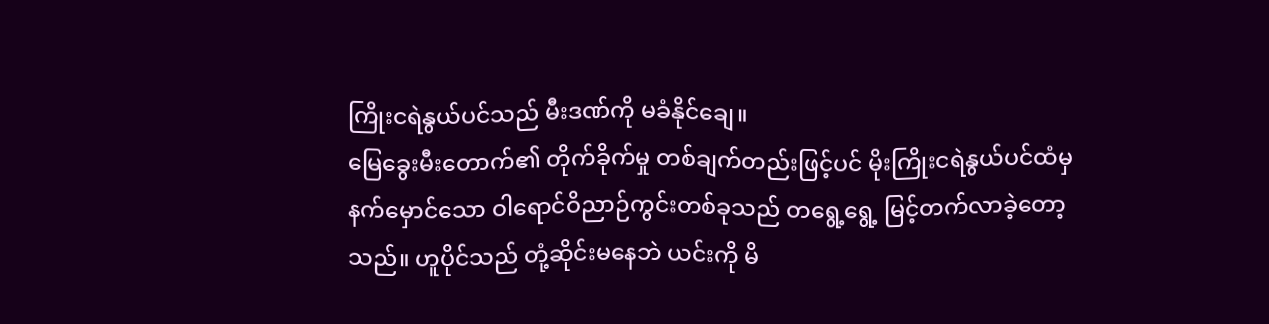ကြိုးငရဲနွယ်ပင်သည် မီးဒဏ်ကို မခံနိုင်ချေ။
မြေခွေးမီးတောက်၏ တိုက်ခိုက်မှု တစ်ချက်တည်းဖြင့်ပင် မိုးကြိုးငရဲနွယ်ပင်ထံမှ နက်မှောင်သော ဝါရောင်ဝိညာဉ်ကွင်းတစ်ခုသည် တရွေ့ရွေ့ မြင့်တက်လာခဲ့တော့သည်။ ဟူပိုင်သည် တုံ့ဆိုင်းမနေဘဲ ယင်းကို မိ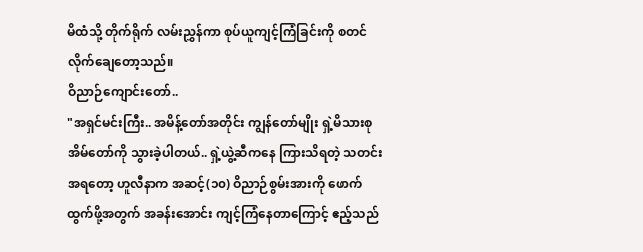မိထံသို့ တိုက်ရိုက် လမ်းညွှန်ကာ စုပ်ယူကျင့်ကြံခြင်းကို စတင်လိုက်ချေတော့သည်။
ဝိညာဉ်ကျောင်းတော်..
"အရှင်မင်းကြီး.. အမိန့်တော်အတိုင်း ကျွန်တော်မျိုး ရှဲ့မိသားစု အိမ်တော်ကို သွားခဲ့ပါတယ်.. ရှဲ့ယွဲ့ဆီကနေ ကြားသိရတဲ့ သတင်းအရတော့ ဟူလီနာက အဆင့်(၁၀) ဝိညာဉ်စွမ်းအားကို ဖောက်ထွက်ဖို့အတွက် အခန်းအောင်း ကျင့်ကြံနေတာကြောင့် ဧည့်သည်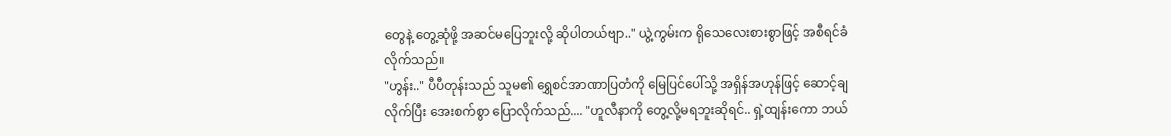တွေနဲ့ တွေ့ဆုံဖို့ အဆင်မပြေဘူးလို့ ဆိုပါတယ်ဗျာ.." ယွဲ့ကွမ်းက ရိုသေလေးစားစွာဖြင့် အစီရင်ခံလိုက်သည်။
"ဟွန်း.." ပီပီတုန်းသည် သူမ၏ ရွှေစင်အာဏာပြတံကို မြေပြင်ပေါ်သို့ အရှိန်အဟုန်ဖြင့် ဆောင့်ချလိုက်ပြီး အေးစက်စွာ ပြောလိုက်သည်.... "ဟူလီနာကို တွေ့လို့မရဘူးဆိုရင်.. ရှဲ့ထျန်းကော ဘယ်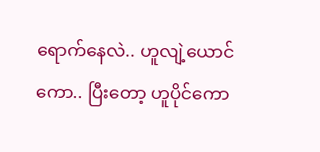ရောက်နေလဲ.. ဟူလျဲ့ယောင်ကော.. ပြီးတော့ ဟူပိုင်ကော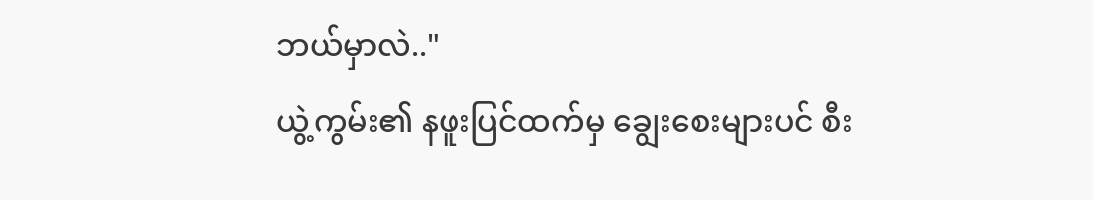ဘယ်မှာလဲ.."
ယွဲ့ကွမ်း၏ နဖူးပြင်ထက်မှ ချွေးစေးများပင် စီး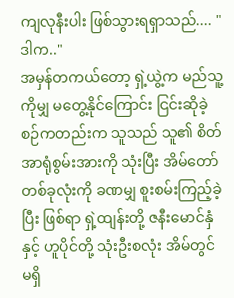ကျလုနီးပါး ဖြစ်သွားရရှာသည်.... "ဒါက.."
အမှန်တကယ်တော့ ရှဲ့ယွဲ့က မည်သူ့ကိုမျှ မတွေ့နိုင်ကြောင်း ငြင်းဆိုခဲ့စဉ်ကတည်းက သူသည် သူ၏ စိတ်အာရုံစွမ်းအားကို သုံးပြီး အိမ်တော်တစ်ခုလုံးကို ခဏမျှ စူးစမ်းကြည့်ခဲ့ပြီး ဖြစ်ရာ ရှဲ့ထျန်းတို့ ဇနီးမောင်နှံနှင့် ဟူပိုင်တို့ သုံးဦးစလုံး အိမ်တွင် မရှိ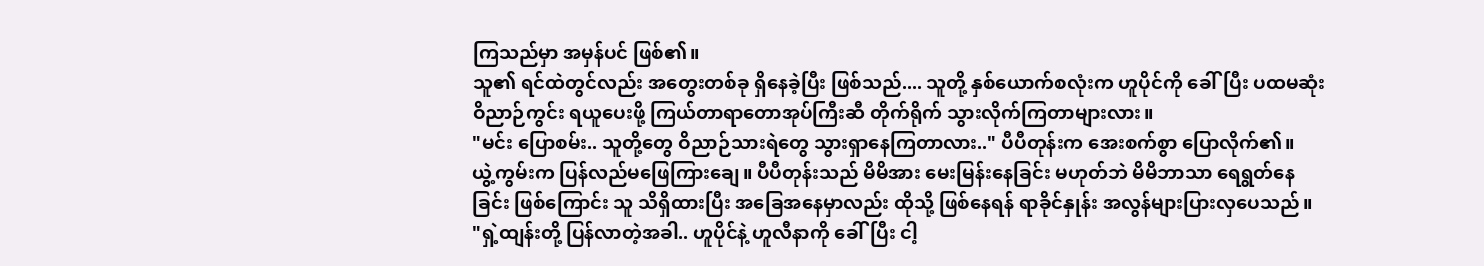ကြသည်မှာ အမှန်ပင် ဖြစ်၏။
သူ၏ ရင်ထဲတွင်လည်း အတွေးတစ်ခု ရှိနေခဲ့ပြီး ဖြစ်သည်.... သူတို့ နှစ်ယောက်စလုံးက ဟူပိုင်ကို ခေါ်ပြီး ပထမဆုံး ဝိညာဉ်ကွင်း ရယူပေးဖို့ ကြယ်တာရာတောအုပ်ကြီးဆီ တိုက်ရိုက် သွားလိုက်ကြတာများလား။
"မင်း ပြောစမ်း.. သူတို့တွေ ဝိညာဉ်သားရဲတွေ သွားရှာနေကြတာလား.." ပီပီတုန်းက အေးစက်စွာ ပြောလိုက်၏။
ယွဲ့ကွမ်းက ပြန်လည်မဖြေကြားချေ။ ပီပီတုန်းသည် မိမိအား မေးမြန်းနေခြင်း မဟုတ်ဘဲ မိမိဘာသာ ရေရွတ်နေခြင်း ဖြစ်ကြောင်း သူ သိရှိထားပြီး အခြေအနေမှာလည်း ထိုသို့ ဖြစ်နေရန် ရာခိုင်နှုန်း အလွန်များပြားလှပေသည်။
"ရှဲ့ထျန်းတို့ ပြန်လာတဲ့အခါ.. ဟူပိုင်နဲ့ ဟူလီနာကို ခေါ်ပြီး ငါ့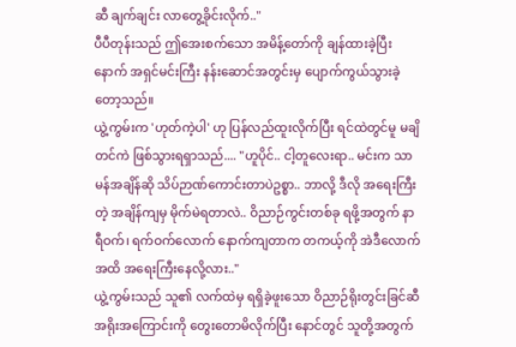ဆီ ချက်ချင်း လာတွေ့ခိုင်းလိုက်.."
ပီပီတုန်းသည် ဤအေးစက်သော အမိန့်တော်ကို ချန်ထားခဲ့ပြီးနောက် အရှင်မင်းကြီး နန်းဆောင်အတွင်းမှ ပျောက်ကွယ်သွားခဲ့တော့သည်။
ယွဲ့ကွမ်းက 'ဟုတ်ကဲ့ပါ' ဟု ပြန်လည်ထူးလိုက်ပြီး ရင်ထဲတွင်မူ မချိတင်ကဲ ဖြစ်သွားရရှာသည်.... "ဟူပိုင်.. ငါ့တူလေးရာ.. မင်းက သာမန်အချိန်ဆို သိပ်ဉာဏ်ကောင်းတာပဲဥစ္စာ.. ဘာလို့ ဒီလို အရေးကြီးတဲ့ အချိန်ကျမှ မိုက်မဲရတာလဲ.. ဝိညာဉ်ကွင်းတစ်ခု ရဖို့အတွက် နာရီဝက်၊ ရက်ဝက်လောက် နောက်ကျတာက တကယ့်ကို အဲဒီလောက်အထိ အရေးကြီးနေလို့လား.."
ယွဲ့ကွမ်းသည် သူ၏ လက်ထဲမှ ရရှိခဲ့ဖူးသော ဝိညာဉ်ရိုးတွင်းခြင်ဆီ အရိုးအကြောင်းကို တွေးတောမိလိုက်ပြီး နောင်တွင် သူတို့အတွက်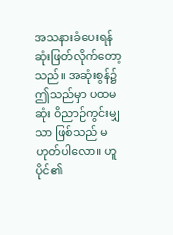အသနားခံပေးရန် ဆုံးဖြတ်လိုက်တော့သည်။ အဆုံးစွန်၌ ဤသည်မှာ ပထမဆုံး ဝိညာဉ်ကွင်းမျှသာ ဖြစ်သည် မဟုတ်ပါလော။ ဟူပိုင်၏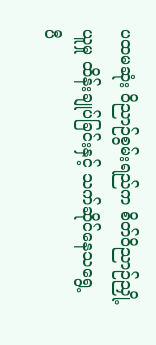ပထမဆုံး ဝိညာဉ်စွမ်းရည်က စိတ်ဝိညာဉ်ညှို့ယူမှု ထိန်းချုပ်ခြင်းနှင့် သက်ဆိုင်နေသရွေ့ ပီ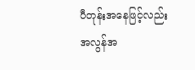ပီတုန်းအနေဖြင့်လည်း အလွန်အ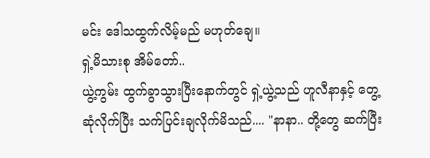မင်း ဒေါသထွက်လိမ့်မည် မဟုတ်ချေ။
ရှဲ့မိသားစု အိမ်တော်..
ယွဲ့ကွမ်း ထွက်ခွာသွားပြီးနောက်တွင် ရှဲ့ယွဲ့သည် ဟူလီနာနှင့် တွေ့ဆုံလိုက်ပြီး သက်ပြင်းချလိုက်မိသည်.... "နာနာ.. တို့တွေ ဆက်ပြီး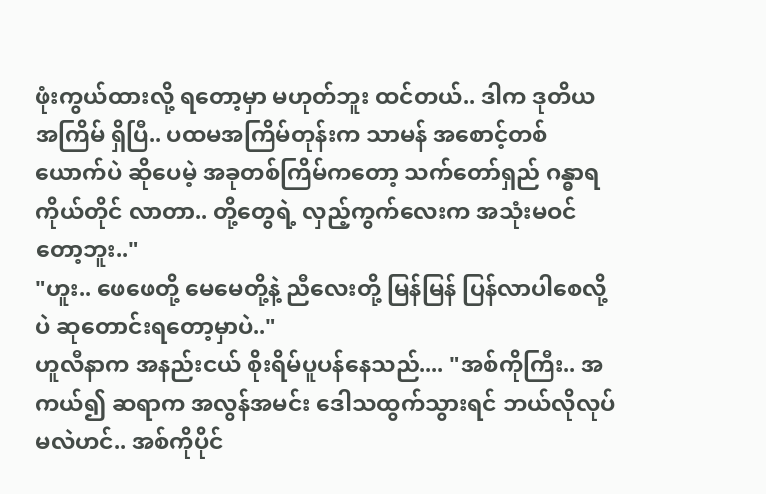ဖုံးကွယ်ထားလို့ ရတော့မှာ မဟုတ်ဘူး ထင်တယ်.. ဒါက ဒုတိယအကြိမ် ရှိပြီ.. ပထမအကြိမ်တုန်းက သာမန် အစောင့်တစ်ယောက်ပဲ ဆိုပေမဲ့ အခုတစ်ကြိမ်ကတော့ သက်တော်ရှည် ဂန္ဓာရကိုယ်တိုင် လာတာ.. တို့တွေရဲ့ လှည့်ကွက်လေးက အသုံးမဝင်တော့ဘူး.."
"ဟူး.. ဖေဖေတို့ မေမေတို့နဲ့ ညီလေးတို့ မြန်မြန် ပြန်လာပါစေလို့ပဲ ဆုတောင်းရတော့မှာပဲ.."
ဟူလီနာက အနည်းငယ် စိုးရိမ်ပူပန်နေသည်.... "အစ်ကိုကြီး.. အကယ်၍ ဆရာက အလွန်အမင်း ဒေါသထွက်သွားရင် ဘယ်လိုလုပ်မလဲဟင်.. အစ်ကိုပိုင်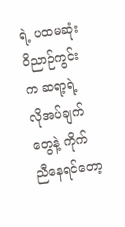ရဲ့ ပထမဆုံး ဝိညာဉ်ကွင်းက ဆရာ့ရဲ့ လိုအပ်ချက်တွေနဲ့ ကိုက်ညီနေရင်တော့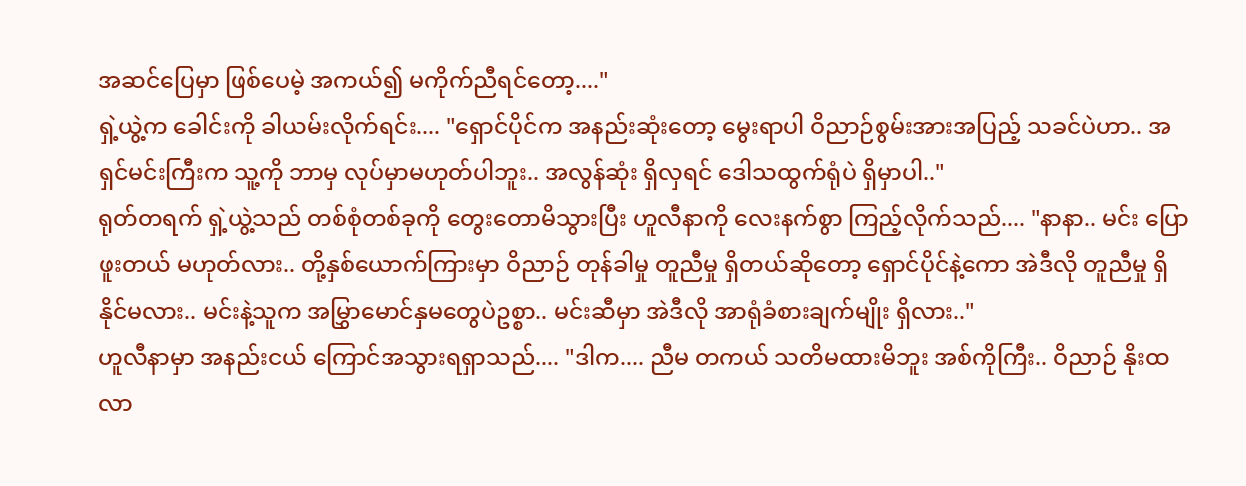အဆင်ပြေမှာ ဖြစ်ပေမဲ့ အကယ်၍ မကိုက်ညီရင်တော့...."
ရှဲ့ယွဲ့က ခေါင်းကို ခါယမ်းလိုက်ရင်း.... "ရှောင်ပိုင်က အနည်းဆုံးတော့ မွေးရာပါ ဝိညာဉ်စွမ်းအားအပြည့် သခင်ပဲဟာ.. အရှင်မင်းကြီးက သူ့ကို ဘာမှ လုပ်မှာမဟုတ်ပါဘူး.. အလွန်ဆုံး ရှိလှရင် ဒေါသထွက်ရုံပဲ ရှိမှာပါ.."
ရုတ်တရက် ရှဲ့ယွဲ့သည် တစ်စုံတစ်ခုကို တွေးတောမိသွားပြီး ဟူလီနာကို လေးနက်စွာ ကြည့်လိုက်သည်.... "နာနာ.. မင်း ပြောဖူးတယ် မဟုတ်လား.. တို့နှစ်ယောက်ကြားမှာ ဝိညာဉ် တုန်ခါမှု တူညီမှု ရှိတယ်ဆိုတော့ ရှောင်ပိုင်နဲ့ကော အဲဒီလို တူညီမှု ရှိနိုင်မလား.. မင်းနဲ့သူက အမြွှာမောင်နှမတွေပဲဥစ္စာ.. မင်းဆီမှာ အဲဒီလို အာရုံခံစားချက်မျိုး ရှိလား.."
ဟူလီနာမှာ အနည်းငယ် ကြောင်အသွားရရှာသည်.... "ဒါက.... ညီမ တကယ် သတိမထားမိဘူး အစ်ကိုကြီး.. ဝိညာဉ် နိုးထလာ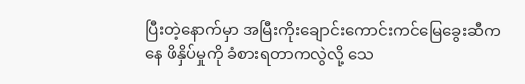ပြီးတဲ့နောက်မှာ အမြီးကိုးချောင်းကောင်းကင်မြေခွေးဆီကနေ ဖိနှိပ်မှုကို ခံစားရတာကလွဲလို့ သေ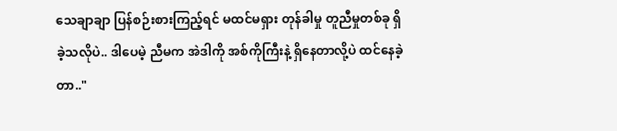သေချာချာ ပြန်စဉ်းစားကြည့်ရင် မထင်မရှား တုန်ခါမှု တူညီမှုတစ်ခု ရှိခဲ့သလိုပဲ.. ဒါပေမဲ့ ညီမက အဲဒါကို အစ်ကိုကြီးနဲ့ ရှိနေတာလို့ပဲ ထင်နေခဲ့တာ.."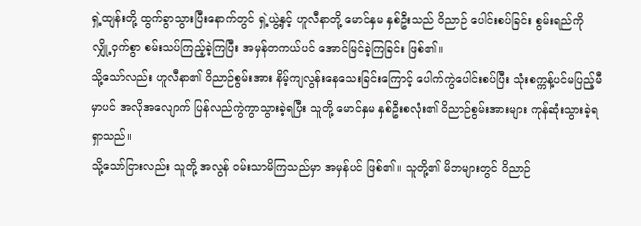ရှဲ့ထျန်းတို့ ထွက်ခွာသွားပြီးနောက်တွင် ရှဲ့ယွဲ့နှင့် ဟူလီနာတို့ မောင်နှမ နှစ်ဦးသည် ဝိညာဉ် ပေါင်းစပ်ခြင်း စွမ်းရည်ကို လျှို့ဝှက်စွာ စမ်းသပ်ကြည့်ခဲ့ကြပြီး အမှန်တကယ်ပင် အောင်မြင်ခဲ့ကြခြင်း ဖြစ်၏။
သို့သော်လည်း ဟူလီနာ၏ ဝိညာဉ်စွမ်းအား နိမ့်ကျလွန်းနေသေးခြင်းကြောင့် ပေါက်ကွဲပေါင်းစပ်ပြီး သုံးစက္ကန့်ပင်မပြည့်မီမှာပင် အလိုအလျောက် ပြန်လည်ကွဲကွာသွားခဲ့ရပြီး သူတို့ မောင်နှမ နှစ်ဦးစလုံး၏ ဝိညာဉ်စွမ်းအားများ ကုန်ဆုံးသွားခဲ့ရရှာသည်။
သို့သော်ငြားလည်း သူတို့ အလွန် ဝမ်းသာမိကြသည်မှာ အမှန်ပင် ဖြစ်၏။ သူတို့၏ မိဘများတွင် ဝိညာဉ်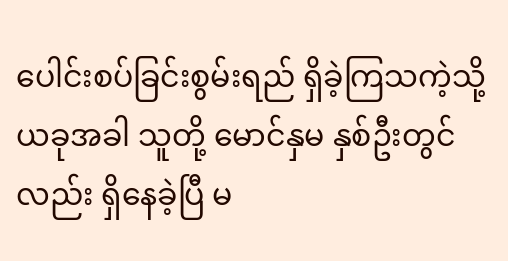ပေါင်းစပ်ခြင်းစွမ်းရည် ရှိခဲ့ကြသကဲ့သို့ ယခုအခါ သူတို့ မောင်နှမ နှစ်ဦးတွင်လည်း ရှိနေခဲ့ပြီ မ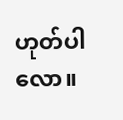ဟုတ်ပါလော။